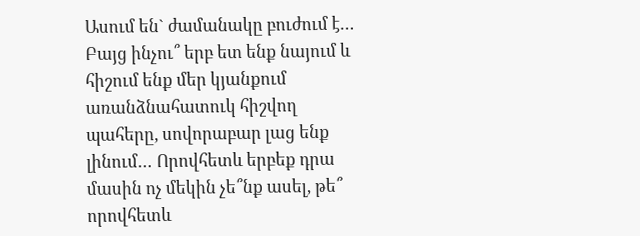Ասում են` ժամանակը բուժում է…
Բայց ինչու՞ երբ ետ ենք նայում և հիշում ենք մեր կյանքում առանձնահատուկ հիշվող պահերը, սովորաբար լաց ենք լինում… Որովհետև երբեք դրա մասին ոչ մեկին չե՞նք ասել, թե՞ որովհետև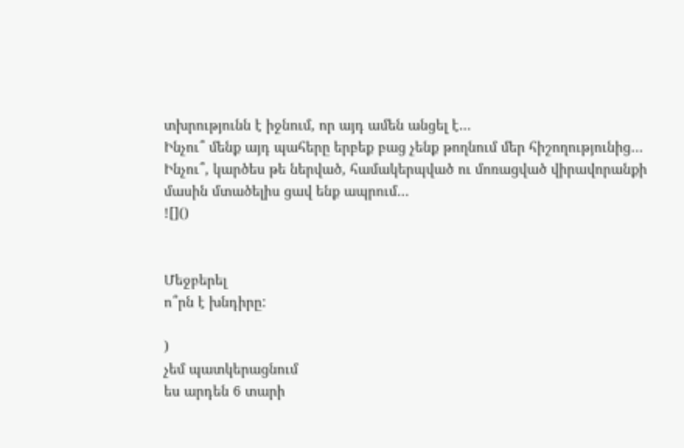տխրությունն է իջնում, որ այդ ամեն անցել է…
Ինչու՞ մենք այդ պահերը երբեք բաց չենք թողնում մեր հիշողությունից…
Ինչու՞, կարծես թե ներված, համակերպված ու մոռացված վիրավորանքի մասին մտածելիս ցավ ենք ապրում…
![]()


Մեջբերել
ո՞րն է խնդիրը:

)
չեմ պատկերացնում
ես արդեն 6 տարի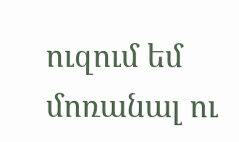ուզում եմ մոռանալ ու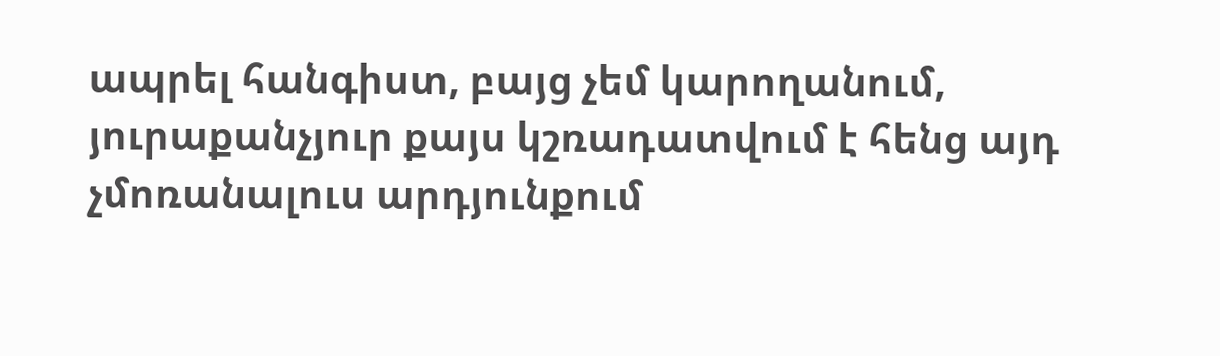ապրել հանգիստ, բայց չեմ կարողանում, յուրաքանչյուր քայս կշռադատվում է հենց այդ չմոռանալուս արդյունքում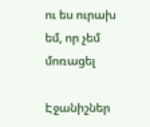ու ես ուրախ եմ, որ չեմ մոռացել

Էջանիշներ